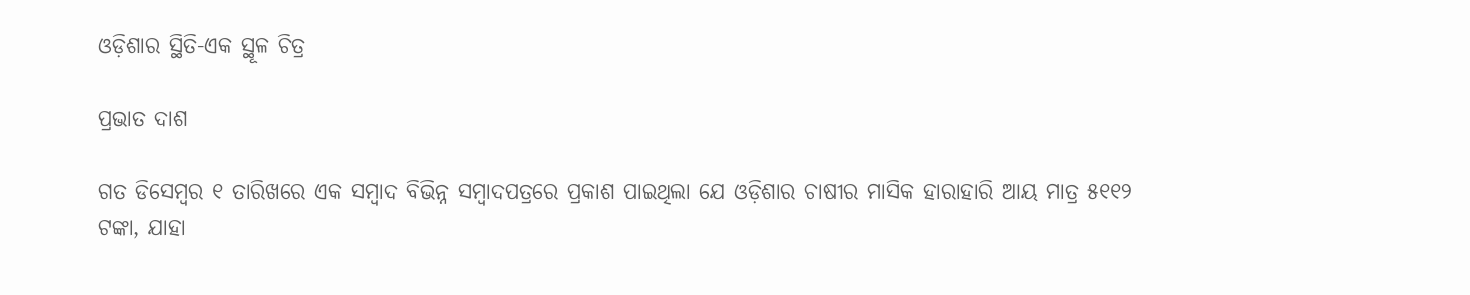ଓଡ଼ିଶାର ସ୍ଥିତି-ଏକ ସ୍ଥୂଳ ଚିତ୍ର

ପ୍ରଭାତ ଦାଶ

ଗତ ଡିସେମ୍ବର ୧ ତାରିଖରେ ଏକ ସମ୍ବାଦ ବିଭିନ୍ନ ସମ୍ବାଦପତ୍ରରେ ପ୍ରକାଶ ପାଇଥିଲା ଯେ ଓଡ଼ିଶାର ଚାଷୀର ମାସିକ ହାରାହାରି ଆୟ ମାତ୍ର ୫୧୧୨ ଟଙ୍କା, ଯାହା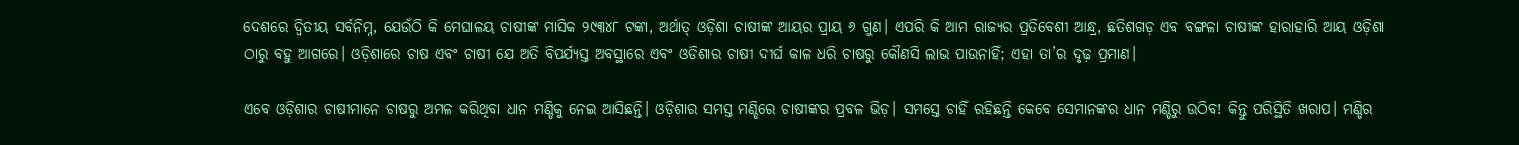ଦେଶରେ ଦ୍ୱିତୀୟ ସର୍ବନିମ୍ନ, ଯେଉଁଠି କି ମେଘାଳୟ ଚାଷୀଙ୍କ ମାସିକ ୨୯୩୪୮ ଟଙ୍କା, ଅର୍ଥାତ୍‌ ଓଡ଼ିଶା ଚାଷୀଙ୍କ ଆୟର ପ୍ରାୟ ୬ ଗୁଣ। ଏପରି କି ଆମ ରାଜ୍ୟର ପ୍ରତିବେଶୀ ଆନ୍ଧ୍ର, ଛତିଶଗଡ଼ ଏବ ବଙ୍ଗଳା ଚାଷୀଙ୍କ ହାରାହାରି ଆୟ ଓଡ଼ିଶା ଠାରୁ ବହୁ ଆଗରେ। ଓଡ଼ିଶାରେ ଚାଷ ଏବଂ ଚାଷୀ ଯେ ଅତି ବିପର୍ଯ୍ୟସ୍ତ ଅବସ୍ଥାରେ ଏବଂ ଓଡିଶାର ଚାଷୀ ଦୀର୍ଘ କାଳ ଧରି ଚାଷରୁ କୌଣସି ଲାଭ ପାଉନାହିଁ; ଏହା ତା’ର ଦୃଢ଼ ପ୍ରମାଣ।

ଏବେ ଓଡ଼ିଶାର ଚାଷୀମାନେ ଚାଷରୁ ଅମଳ କରିଥିବା ଧାନ ମଣ୍ଡିକୁ ନେଇ ଆସିଛନ୍ତି। ଓଡ଼ିଶାର ସମସ୍ତ ମଣ୍ଡିରେ ଚାଷୀଙ୍କର ପ୍ରବଳ ଭିଡ଼। ସମସ୍ତେ ଚାହିଁ ରହିଛନ୍ତି କେବେ ସେମାନଙ୍କର ଧାନ ମଣ୍ଡିରୁ ଉଠିବ! କିନ୍ତୁ ପରିସ୍ଥିତି ଖରାପ। ମଣ୍ଡିର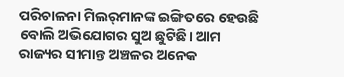ପରିଚାଳନା ମିଲର୍‌ମାନଙ୍କ ଇଙ୍ଗିତରେ ହେଉଛି ବୋଲି ଅଭିଯୋଗର ସୁଅ ଛୁଟିଛି। ଆମ ରାଜ୍ୟର ସୀମାନ୍ତ ଅଞ୍ଚଳର ଅନେକ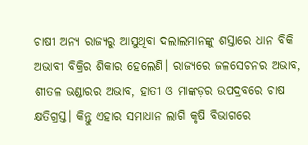ଚାଷୀ ଅନ୍ୟ ରାଜ୍ୟରୁ ଆସୁଥିବା ଦଲାଲମାନଙ୍କୁ ଶସ୍ତାରେ ଧାନ ବିକି ଅଭାବୀ ବିକ୍ରିର ଶିକାର ହେଲେଣି। ରାଜ୍ୟରେ ଜଳସେଚନର ଅଭାବ, ଶୀତଳ ଭଣ୍ଡା‌ରର ଅଭାବ, ହାତୀ ଓ ମାଙ୍କଡ଼ର ଉପଦ୍ରବରେ ଚାଷ କ୍ଷତିଗ୍ରସ୍ତ। କିନ୍ତୁ ଏହାର ସମାଧାନ ଲାଗି କୃଷି ବିଭାଗରେ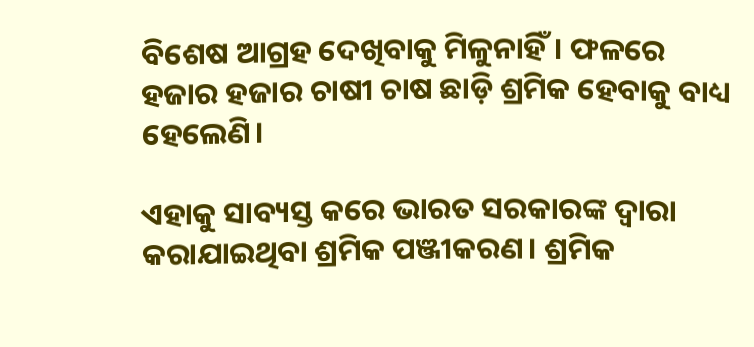ବିଶେଷ ଆଗ୍ରହ ଦେଖିବାକୁ ମିଳୁନାହିଁ। ଫଳରେ ହଜାର ହଜାର ଚାଷୀ ଚାଷ ଛାଡ଼ି ଶ୍ରମିକ ହେବାକୁ ବାଧ୍ୟ ହେଲେଣି।

ଏହାକୁ ସାବ୍ୟସ୍ତ କରେ ଭାରତ ସରକାରଙ୍କ ଦ୍ୱାରା କରାଯାଇଥିବା ଶ୍ରମିକ ପଞ୍ଜୀକରଣ। ଶ୍ରମିକ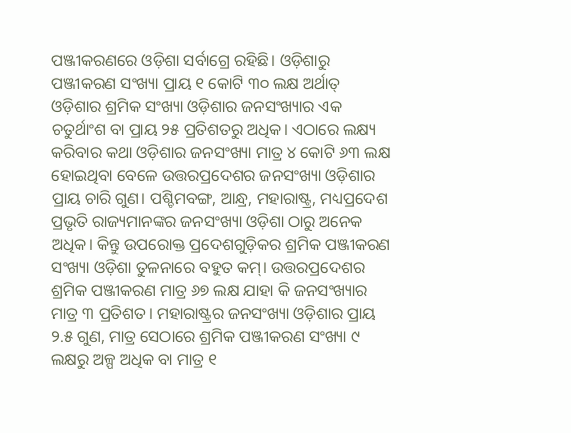ପଞ୍ଜୀକରଣରେ ଓଡ଼ିଶା ସର୍ବାଗ୍ରେ ରହିଛି। ଓଡ଼ିଶାରୁ ପଞ୍ଜୀକରଣ ସଂଖ୍ୟା ପ୍ରାୟ ୧ କୋଟି ୩୦ ଲକ୍ଷ ଅର୍ଥାତ୍‌ ଓଡ଼ିଶାର ଶ୍ରମିକ ସଂଖ୍ୟା ଓଡ଼ିଶାର ଜନସଂଖ୍ୟାର ଏକ ଚତୁର୍ଥାଂଶ ବା ପ୍ରାୟ ୨୫ ପ୍ରତିଶତରୁ ଅଧିକ। ଏଠାରେ ଲକ୍ଷ୍ୟ କରିବାର କଥା ଓଡ଼ିଶାର ଜନସଂଖ୍ୟା ମାତ୍ର ୪ କୋଟି ୬୩ ଲକ୍ଷ ହୋଇଥିବା ବେଳେ ଉତ୍ତରପ୍ରଦେଶର ଜନସଂଖ୍ୟା ଓଡ଼ିଶାର ପ୍ରାୟ ଚାରି ଗୁଣ। ପଶ୍ଚିମବଙ୍ଗ, ଆନ୍ଧ୍ର, ମହାରାଷ୍ଟ୍ର, ମଧ୍ୟପ୍ରଦେଶ ପ୍ରଭୃତି ରାଜ୍ୟମାନଙ୍କର ଜନସଂଖ୍ୟା ଓଡ଼ିଶା ଠାରୁ ଅନେକ ଅଧିକ। କିନ୍ତୁ ଉପରୋକ୍ତ ପ୍ରଦେଶଗୁଡ଼ିକର ଶ୍ରମିକ ପଞ୍ଜୀକରଣ ସଂଖ୍ୟା ଓଡ଼ିଶା ତୁଳନାରେ ବହୁତ କମ୍‌। ଉତ୍ତରପ୍ରଦେଶର ଶ୍ରମିକ ପଞ୍ଜୀକରଣ ମାତ୍ର ୬୭ ଲକ୍ଷ ଯାହା କି ଜନସଂଖ୍ୟାର ମାତ୍ର ୩ ପ୍ରତିଶତ। ମହାରାଷ୍ଟ୍ରର ଜନସଂଖ୍ୟା ଓଡ଼ିଶାର ପ୍ରାୟ ୨.୫ ଗୁଣ, ମାତ୍ର ସେଠାରେ ଶ୍ରମିକ ପଞ୍ଜୀକରଣ ସଂଖ୍ୟା ୯ ଲକ୍ଷରୁ ଅଳ୍ପ ଅଧିକ ବା ମାତ୍ର ୧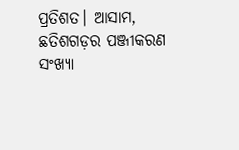ପ୍ରତିଶତ। ଆସାମ, ଛତିଶଗଡ଼ର ପଞ୍ଜୀକରଣ ସଂଖ୍ୟା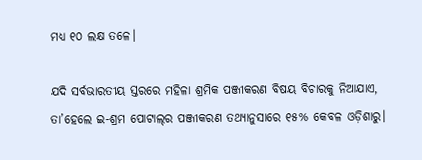ମଧ୍ୟ ୧୦ ଲକ୍ଷ ତଳେ।

ଯଦି ସର୍ବଭାରତୀୟ ସ୍ତରରେ ମହିଳା ଶ୍ରମିକ ପଞ୍ଜୀକରଣ ବିଷୟ ବିଚାରକୁ ନିଆଯାଏ, ତା’ହେଲେ ଇ-ଶ୍ରମ ପୋଟାଲ୍‌ର ପଞ୍ଜୀକରଣ ତଥ୍ୟାନୁସାରେ ୧୫% କେବଳ ଓଡ଼ିଶାରୁ।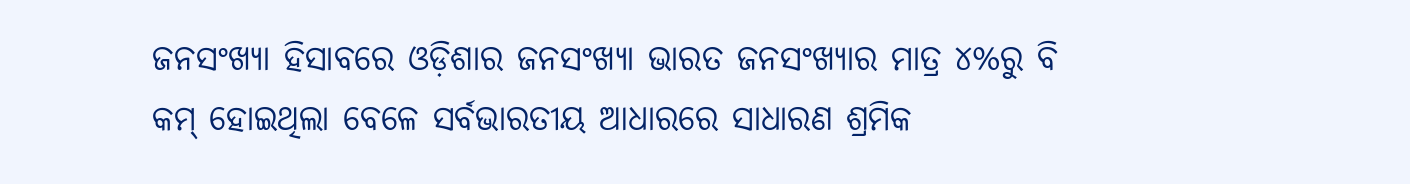ଜନସଂଖ୍ୟା ହିସାବରେ ଓଡ଼ିଶାର ଜନସଂଖ୍ୟା ଭାରତ ଜନସଂଖ୍ୟାର ମାତ୍ର ୪%ରୁ ବି କମ୍‌ ହୋଇଥିଲା ବେଳେ ସର୍ବଭାରତୀୟ ଆଧାରରେ ସାଧାରଣ ଶ୍ରମିକ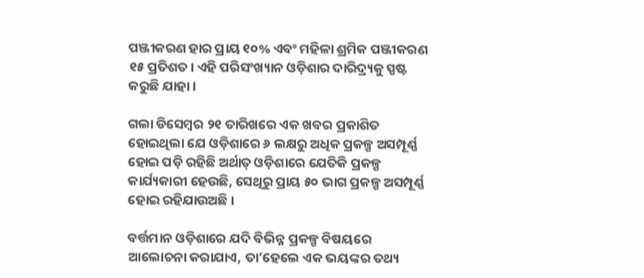ପଞ୍ଜୀକରଣ ହାର ପ୍ରାୟ ୧୦% ଏବଂ ମହିଳା ଶ୍ରମିକ ପଞ୍ଜୀକରଣ ୧୫ ପ୍ରତିଶତ। ଏହି ପରିସଂଖ୍ୟାନ ଓଡ଼ିଶାର ଦାରିଦ୍ର୍ୟକୁ ସ୍ପଷ୍ଟ କରୁଛି ଯାହା।

ଗଲା ଡିସେମ୍ବର ୨୧ ତାରିଖରେ ଏକ ଖବର ପ୍ରକାଶିତ ହୋଇଥିଲା ଯେ ଓଡ଼ିଶାରେ ୬ ଲକ୍ଷରୁ ଅଧିକ ପ୍ରକଳ୍ପ ଅସମ୍ପୂର୍ଣ୍ଣ ହୋଇ ପଡ଼ି ରହିଛି ଅର୍ଥାତ୍‌ ଓଡ଼ିଶାରେ ଯେତିକି ପ୍ରକଳ୍ପ କାର୍ଯ୍ୟକାରୀ ହେଉଛି, ସେଥିରୁ ପ୍ରାୟ ୫୦ ଭାଗ ପ୍ରକଳ୍ପ ଅସମ୍ପୂର୍ଣ୍ଣ ହୋଇ ରହିଯାଉଅଛି।

ବର୍ତ୍ତମାନ ଓଡ଼ିଶାରେ ଯଦି ବିଭିନ୍ନ ପ୍ରକଳ୍ପ ବିଷୟରେ ଆଲୋଚନା କରାଯାଏ, ତା’ହେଲେ ଏକ ଭୟଙ୍କର ତଥ୍ୟ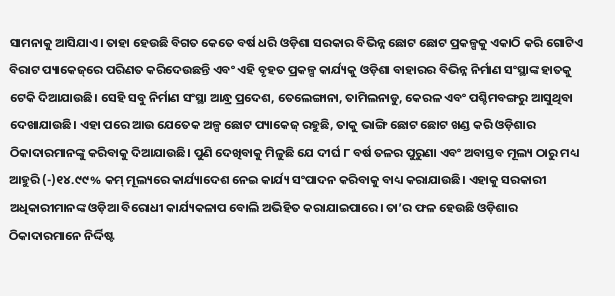ସାମନାକୁ ଆସିଯାଏ। ତାହା ହେଉଛି ବିଗତ କେତେ ବର୍ଷ ଧରି ଓଡ଼ିଶା ସରକାର ବିଭିନ୍ନ ଛୋଟ ଛୋଟ ପ୍ରକଳ୍ପକୁ ଏକାଠି କରି ଗୋଟିଏ ବିରାଟ ପ୍ୟାକେଜ୍‌ରେ ପରିଣତ କରିଦେଉଛନ୍ତି ଏବଂ ଏହି ବୃହତ ପ୍ରକଳ୍ପ କାର୍ଯ୍ୟକୁ ଓଡ଼ିଶା ବାହାରର ବିଭିନ୍ନ ନିର୍ମାଣ ସଂସ୍ଥାଙ୍କ ହାତକୁ ଟେକି ଦିଆଯାଉଛି। ସେହି ସବୁ ନିର୍ମାଣ ସଂସ୍ଥା ଆନ୍ଧ୍ର ପ୍ରଦେଶ, ତେଲେଙ୍ଗାନା, ତାମିଲନାଡୁ, କେରଳ ଏବଂ ପଶ୍ଚିମବଙ୍ଗରୁ ଆସୁଥିବା ଦେଖାଯାଉଛି। ଏହା ପରେ ଆଉ ଯେତେକ ଅଳ୍ପ ଛୋଟ ପ୍ୟାକେଜ୍‌ ରହୁଛି, ତାକୁ ଭାଙ୍ଗି ଛୋଟ ଛୋଟ ଖଣ୍ଡ କରି ଓଡ଼ିଶାର ଠିକାଦାରମାନଙ୍କୁ କରିବାକୁ ଦିଆଯାଉଛି। ପୁଣି ଦେଖିବାକୁ ମିଳୁଛି ଯେ ଦୀର୍ଘ ୮ ବର୍ଷ ତଳର ପୁରୁଣା ଏବଂ ଅବାସ୍ତବ ମୂଲ୍ୟ ଠାରୁ ମଧ୍ୟ ଆହୁରି (-)୧୪.୯୯% କମ୍ ମୂଲ୍ୟରେ କାର୍ଯ୍ୟାଦେଶ ନେଇ କାର୍ଯ୍ୟ ସଂପାଦନ କରିବାକୁ ବାଧ୍ୟ କରାଯାଉଛି। ଏହାକୁ ସରକାରୀ ଅଧିକାରୀମାନଙ୍କ ଓଡ଼ିଆ ବିରୋଧୀ କାର୍ଯ୍ୟକଳାପ ବୋଲି ଅଭିହିତ କରାଯାଇପାରେ। ତା’ର ଫଳ ହେଉଛି ଓଡ଼ିଶାର ଠିକାଦାରମାନେ ନିର୍ଦ୍ଦିଷ୍ଟ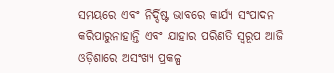ସମୟରେ ଏବଂ ନିର୍ଦ୍ଦିଷ୍ଟ ଭାବରେ କାର୍ଯ୍ୟ ସଂପାଦନ କରିପାରୁନାହାନ୍ତି ଏବଂ ଯାହାର ପରିଣତି ସ୍ୱରୂପ ଆଜି ଓଡ଼ିଶାରେ ଅସଂଖ୍ୟ ପ୍ରକଳ୍ପ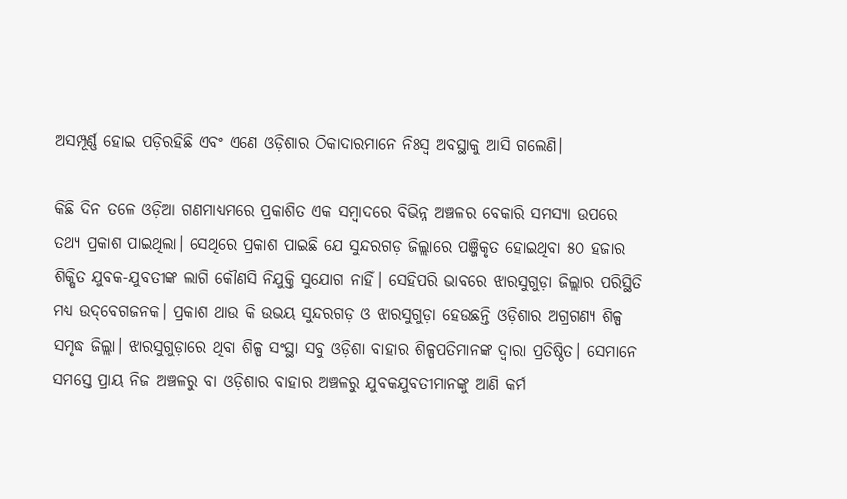ଅସମ୍ପୂର୍ଣ୍ଣ ହୋଇ ପଡ଼ିରହିଛି ଏବଂ ଏଣେ ଓଡ଼ିଶାର ଠିକାଦାରମାନେ ନିଃସ୍ୱ ଅବସ୍ଥାକୁ ଆସି ଗଲେଣି।

କିଛି ଦିନ ତଳେ ଓଡ଼ିଆ ଗଣମାଧ୍ୟମରେ ପ୍ରକାଶିତ ଏକ ସମ୍ବାଦରେ ବିଭିନ୍ନ ଅଞ୍ଚଳର ବେକାରି ସମସ୍ୟା ଉପରେ ତଥ୍ୟ ପ୍ରକାଶ ପାଇଥିଲା। ସେଥିରେ ପ୍ରକାଶ ପାଇଛି ଯେ ସୁନ୍ଦରଗଡ଼ ଜିଲ୍ଲାରେ ପଞ୍ଜିକୃତ ହୋଇଥିବା ୫୦ ହଜାର ଶିକ୍ଷିତ ଯୁବକ-ଯୁବତୀଙ୍କ ଲାଗି କୌଣସି ନିଯୁକ୍ତି ସୁଯୋଗ ନାହିଁ। ସେହିପରି ଭାବରେ ଝାରସୁଗୁଡ଼ା ଜିଲ୍ଲାର ପରିସ୍ଥିତି ମଧ୍ୟ ଉଦ୍‌ବେଗଜନକ। ପ୍ରକାଶ ଥାଉ କି ଉଭୟ ସୁନ୍ଦରଗଡ଼ ଓ ଝାରସୁଗୁଡ଼ା ହେଉଛନ୍ତି ଓଡ଼ିଶାର ଅଗ୍ରଗଣ୍ୟ ଶିଳ୍ପ ସମୃଦ୍ଧ ଜିଲ୍ଲା। ଝାରସୁଗୁଡ଼ାରେ ଥିବା ଶିଳ୍ପ ସଂସ୍ଥା ସବୁ ଓଡ଼ିଶା ବାହାର ଶିଳ୍ପପତିମାନଙ୍କ ଦ୍ୱାରା ପ୍ରତିଷ୍ଠିତ। ସେମାନେ ସମସ୍ତେ ପ୍ରାୟ ନିଜ ଅଞ୍ଚଳରୁ ବା ଓଡ଼ିଶାର ବାହାର ଅଞ୍ଚଳରୁ ଯୁବକଯୁବତୀମାନଙ୍କୁ ଆଣି କର୍ମ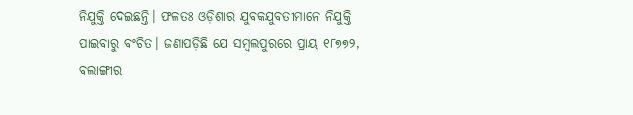ନିଯୁକ୍ତି ଦେଇଛନ୍ତି। ଫଳତଃ ଓଡ଼ିଶାର ଯୁବକଯୁବତୀମାନେ ନିଯୁକ୍ତି ପାଇବାରୁ ବଂଚିତ। ଜଣାପଡ଼ିଛି ଯେ ସମ୍ବଲପୁରରେ ପ୍ରାୟ ୧୮୭୭୨, ବଲାଙ୍ଗୀର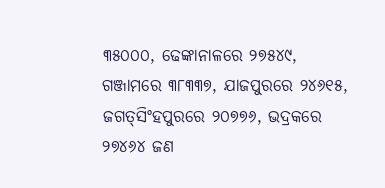୩୫୦୦୦, ଢେଙ୍କାନାଳରେ ୨୭୫୪୯, ଗଞ୍ଜାମରେ ୩୮୩୩୭, ଯାଜପୁରରେ ୨୪୬୧୫, ଜଗତ୍‌ସିଂହପୁରରେ ୨୦୭୭୬, ଭଦ୍ରକରେ ୨୭୪୬୪ ଜଣ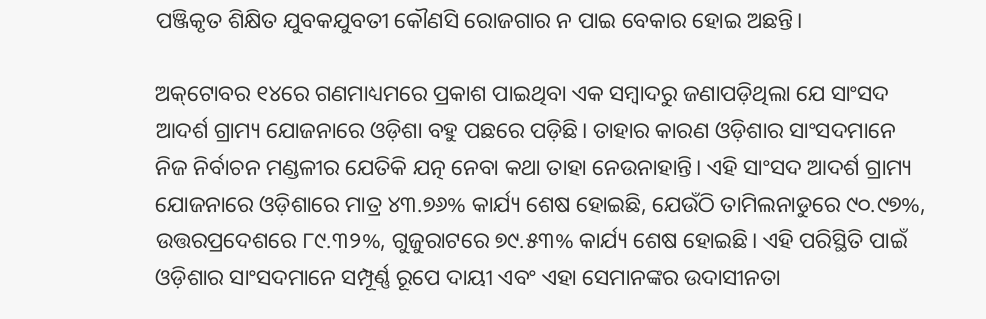ପଞ୍ଜିକୃତ ଶିକ୍ଷିତ ଯୁବକଯୁବତୀ କୌଣସି ରୋଜଗାର ନ ପାଇ ବେକାର ହୋଇ ଅଛନ୍ତି।

ଅକ୍‌ଟୋବର ୧୪ରେ ଗଣମାଧ୍ୟମରେ ପ୍ରକାଶ ପାଇଥିବା ଏକ ସମ୍ବାଦରୁ ଜଣାପଡ଼ିଥିଲା ଯେ ସାଂସଦ ଆଦର୍ଶ ଗ୍ରାମ୍ୟ ଯୋଜନାରେ ଓଡ଼ିଶା ବହୁ ପଛରେ ପଡ଼ିଛି। ତାହାର କାରଣ ଓଡ଼ିଶାର ସାଂସଦମାନେ ନିଜ ନିର୍ବାଚନ ମଣ୍ଡଳୀର ଯେତିକି ଯତ୍ନ ନେବା କଥା ତାହା ନେଉନାହାନ୍ତି। ଏହି ସାଂସଦ ଆଦର୍ଶ ଗ୍ରାମ୍ୟ ଯୋଜନାରେ ଓଡ଼ିଶାରେ ମାତ୍ର ୪୩.୭୬% କାର୍ଯ୍ୟ ଶେଷ ହୋଇଛି, ଯେଉଁଠି ତାମିଲନାଡୁରେ ୯୦.୯୭%, ଉତ୍ତରପ୍ରଦେଶରେ ୮୯.୩୨%, ଗୁଜୁରାଟରେ ୭୯.୫୩% କାର୍ଯ୍ୟ ଶେଷ ହୋଇଛି। ଏହି ପରିସ୍ଥିତି ପାଇଁ ଓଡ଼ିଶାର ସାଂସଦମାନେ ସମ୍ପୂର୍ଣ୍ଣ ରୂପେ ଦାୟୀ ଏବଂ ଏହା ସେମାନଙ୍କର ଉଦାସୀନତା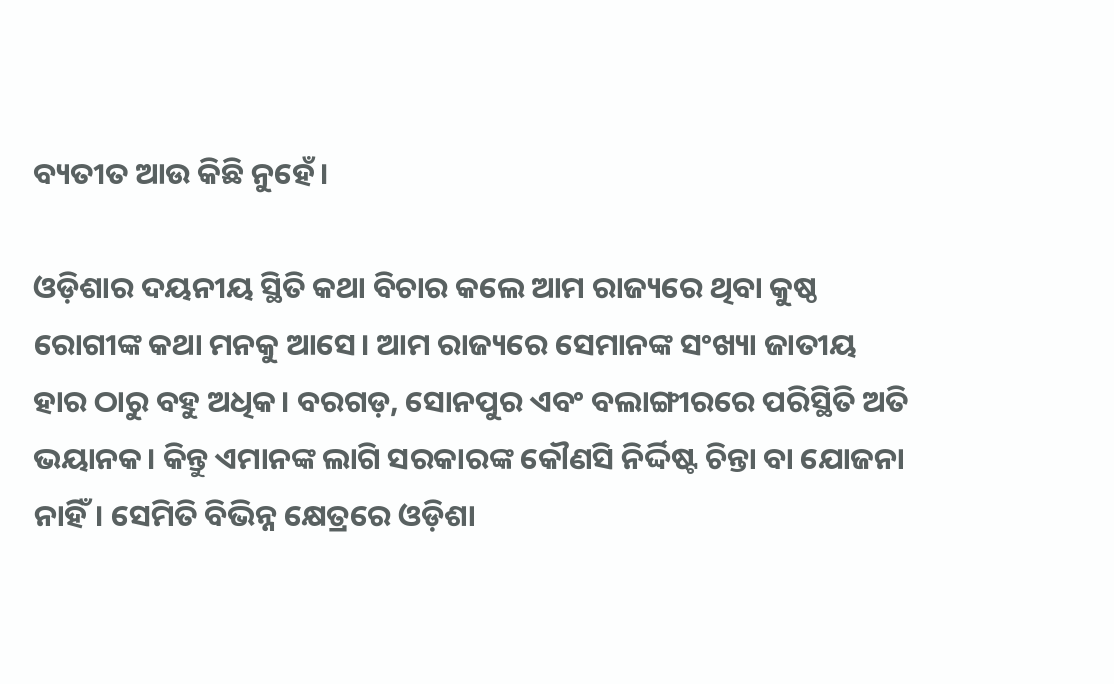ବ୍ୟତୀତ ଆଉ କିଛି ନୁହେଁ।

ଓଡ଼ିଶାର ଦୟନୀୟ ସ୍ଥିତି କଥା ବିଚାର କଲେ ଆମ ରାଜ୍ୟରେ ଥିବା କୁଷ୍ଠ ରୋଗୀଙ୍କ କଥା ମନକୁ ଆସେ। ଆମ ରାଜ୍ୟରେ ସେମାନଙ୍କ ସଂଖ୍ୟା ଜାତୀୟ ହାର ଠାରୁ ବହୁ ଅଧିକ। ବରଗଡ଼, ସୋନପୁର ଏବଂ ବଲାଙ୍ଗୀରରେ ପରିସ୍ଥିତି ଅତି ଭୟାନକ। କିନ୍ତୁ ଏମାନଙ୍କ ଲାଗି ସରକାରଙ୍କ କୌଣସି ନିର୍ଦ୍ଦିଷ୍ଟ ଚିନ୍ତା ବା ଯୋଜନା ନାହିଁ। ସେମିତି ବିଭିନ୍ନ କ୍ଷେତ୍ରରେ ଓଡ଼ିଶା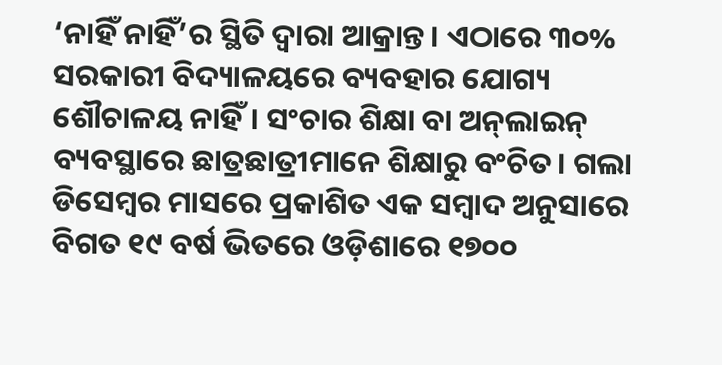‘ନାହିଁ ନାହିଁ’ର ସ୍ଥିତି ଦ୍ବାରା ଆକ୍ରାନ୍ତ। ଏଠାରେ ୩୦% ସରକାରୀ ବିଦ୍ୟାଳୟରେ ବ୍ୟବହାର ଯୋଗ୍ୟ ଶୌଚାଳୟ ନାହିଁ। ସଂଚାର ଶିକ୍ଷା ବା ଅନ୍‌ଲାଇନ୍‌ ବ୍ୟବସ୍ଥାରେ ଛାତ୍ରଛାତ୍ରୀମାନେ ଶିକ୍ଷାରୁ ବଂଚିତ। ଗଲା ଡିସେମ୍ବର ମାସରେ ପ୍ରକାଶିତ ଏକ ସମ୍ବାଦ ଅନୁସାରେ ବିଗତ ୧୯ ବର୍ଷ ଭିତରେ ଓଡ଼ିଶାରେ ୧୭୦୦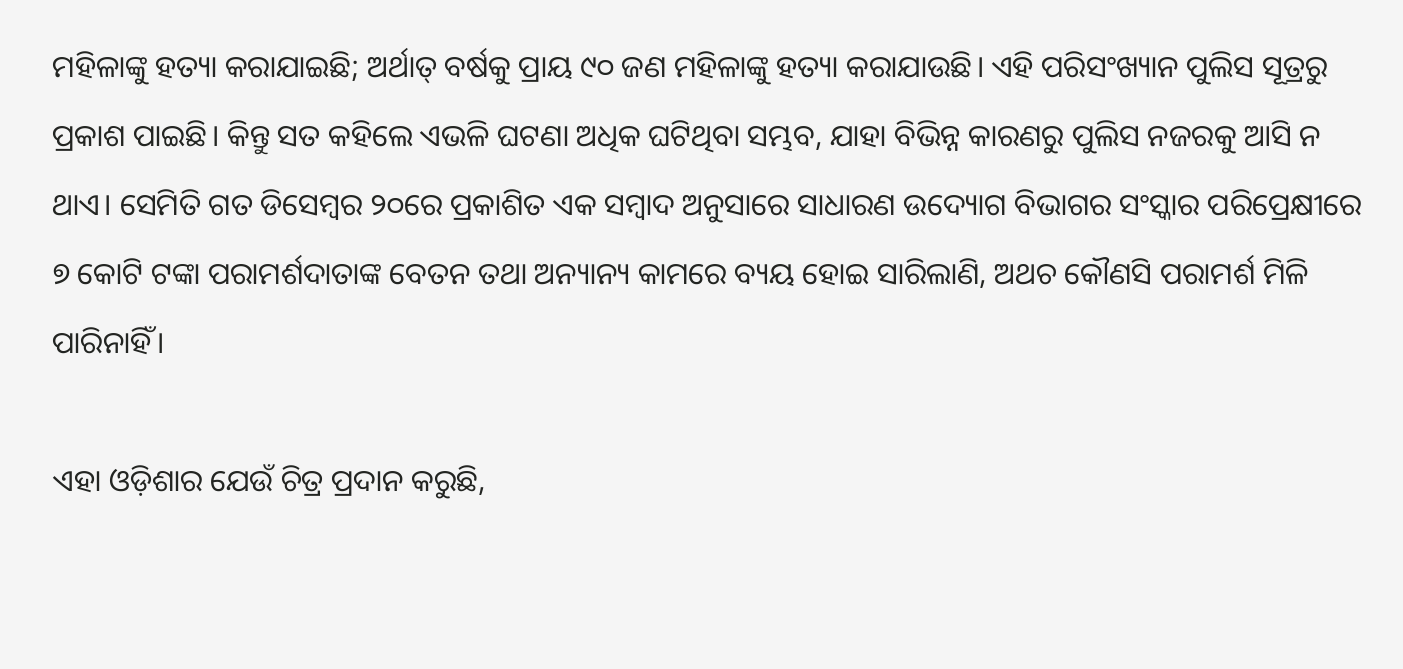ମହିଳାଙ୍କୁ ହତ୍ୟା କରାଯାଇଛି; ଅର୍ଥାତ୍‌ ବର୍ଷକୁ ପ୍ରାୟ ୯୦ ଜଣ ମହିଳାଙ୍କୁ ହତ୍ୟା କରାଯାଉଛି। ଏହି ପରିସଂଖ୍ୟାନ ପୁଲିସ ସୂତ୍ରରୁ ପ୍ରକାଶ ପାଇଛି। କିନ୍ତୁ ସତ କହିଲେ ଏଭଳି ଘଟଣା ଅଧିକ ଘଟିଥିବା ସମ୍ଭବ, ଯାହା ବିଭିନ୍ନ କାରଣରୁ ପୁଲିସ ନଜରକୁ ଆସି ନ ଥା‌ଏ। ସେମିତି ଗତ ଡିସେମ୍ବର ୨୦ରେ ପ୍ରକାଶିତ ଏକ ସମ୍ବାଦ ଅନୁସାରେ ସାଧାରଣ ଉଦ୍ୟୋଗ ବିଭାଗର ସଂସ୍କାର ପରିପ୍ରେକ୍ଷୀରେ ୭ କୋଟି ଟଙ୍କା ପରାମର୍ଶଦାତାଙ୍କ ବେତନ ତଥା ଅନ୍ୟାନ୍ୟ କାମରେ ବ୍ୟୟ ହୋଇ ସାରିଲାଣି, ଅଥଚ କୌଣସି ପରାମର୍ଶ ମିଳି ପାରିନାହିଁ।

ଏହା ଓଡ଼ିଶାର ଯେଉଁ ଚିତ୍ର ପ୍ରଦାନ କରୁଛି,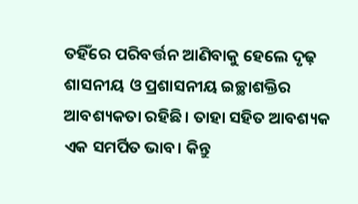ତହିଁରେ ପରିବର୍ତ୍ତନ ଆଣିବାକୁ ହେଲେ ଦୃଢ଼ ଶାସନୀୟ ଓ ପ୍ରଶାସନୀୟ ଇଚ୍ଛାଶକ୍ତିର ଆବଶ୍ୟକତା ରହିଛି। ତାହା ସହିତ ଆବଶ୍ୟକ ଏକ ସମର୍ପିତ ଭାବ। କିନ୍ତୁ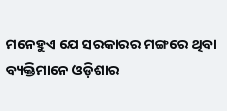ମନେହୁଏ ଯେ ସରକାରର ମଙ୍ଗରେ ଥିବା ବ୍ୟକ୍ତିମାନେ ଓଡ଼ିଶାର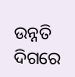ଉନ୍ନତି ଦିଗରେ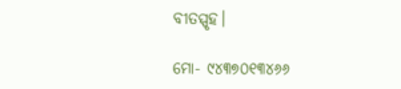ବୀତସ୍ପୃହ।

ମୋ- ୯୪୩୭୦୧୩୪୬୬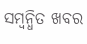ସମ୍ବନ୍ଧିତ ଖବର